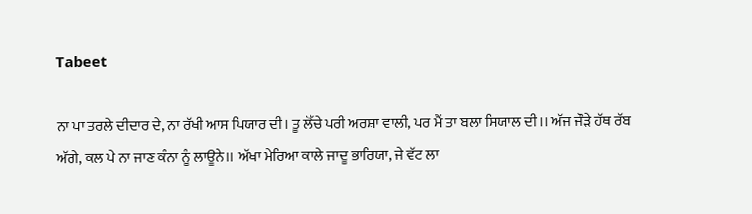Tabeet

ਨਾ ਪਾ ਤਰਲੇ ਦੀਦਾਰ ਦੇ, ਨਾ ਰੱਖੀ ਆਸ ਪਿਯਾਰ ਦੀ। ਤੂ ਲੋੱਚੇ ਪਰੀ ਅਰਸ਼ਾ ਵਾਲੀ, ਪਰ ਮੈਂ ਤਾ ਬਲਾ ਸਿਯਾਲ ਦੀ।। ਅੱਜ ਜੌਡ਼ੇ ਹੱਥ ਰੱਬ ਅੱਗੇ, ਕਲ ਪੇ ਨਾ ਜਾਣ ਕੰਨਾ ਨੂੰ ਲਾਊਨੇ।। ਅੱਖਾ ਮੇਰਿਆ ਕਾਲੇ ਜਾਦੂ ਭਾਰਿਯਾ, ਜੇ ਵੱਟ ਲਾ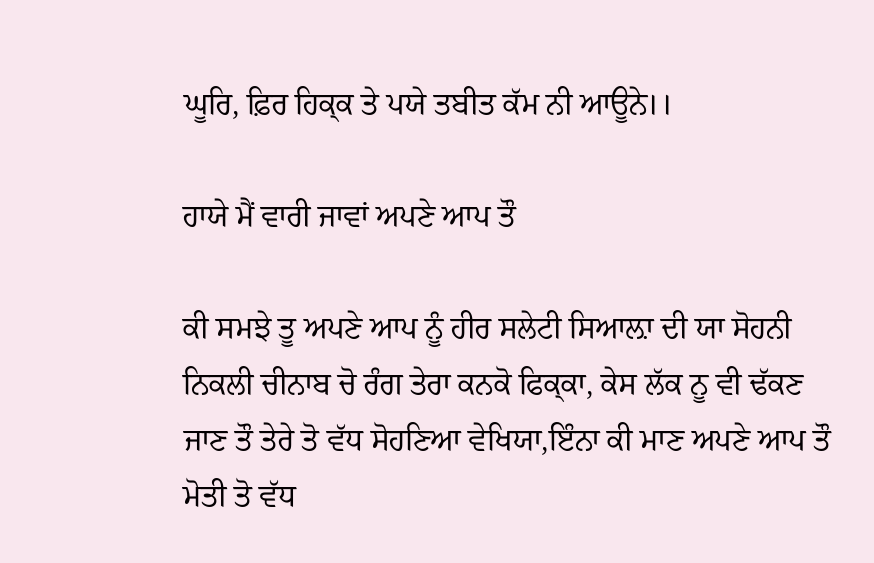ਘੂਰਿ, ਫ਼ਿਰ ਹਿਕ੍ਕ ਤੇ ਪਯੇ ਤਬੀਤ ਕੱਮ ਨੀ ਆਊਨੇ।।

ਹਾਯੇ ਮੈਂ ਵਾਰੀ ਜਾਵਾਂ ਅਪਣੇ ਆਪ ਤੌ

ਕੀ ਸਮਝੇ ਤੂ ਅਪਣੇ ਆਪ ਨੂੰ ਹੀਰ ਸਲੇਟੀ ਸਿਆਲ਼ਾ ਦੀ ਯਾ ਸੋਹਨੀ ਨਿਕਲੀ ਚੀਨਾਬ ਚੋ ਰੰਗ ਤੇਰਾ ਕਨਕੋ ਫਿਕ੍ਕਾ, ਕੇਸ ਲੱਕ ਨੂ ਵੀ ਢੱਕਣ ਜਾਣ ਤੌ ਤੇਰੇ ਤੋ ਵੱਧ ਸੋਹਣਿਆ ਵੇਖਿਯਾ,ਇੰਨਾ ਕੀ ਮਾਣ ਅਪਣੇ ਆਪ ਤੌ ਮੋਤੀ ਤੋ ਵੱਧ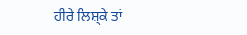ਹੀਰੇ ਲਿਸ਼੍ਕੇ ਤਾਂ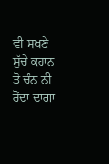ਵੀ ਸਖਣੇ ਸੁੱਚੇ ਕਹਾਨ ਤੋ ਚੰਨ ਨੀ ਰੋਂਦਾ ਦਾਗਾ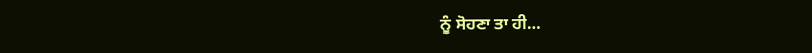ਨੂੰ ਸੋਹਣਾ ਤਾ ਹੀ…